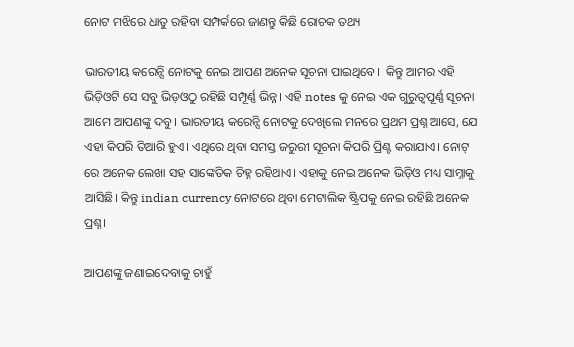ନୋଟ ମଝିରେ ଧାତୁ ରହିବା ସମ୍ପର୍କରେ ଜାଣନ୍ତୁ କିଛି ରୋଚକ ତଥ୍ୟ

ଭାରତୀୟ କରେନ୍ସି ନୋଟକୁ ନେଇ ଆପଣ ଅନେକ ସୂଚନା ପାଇଥିବେ।  କିନ୍ତୁ ଆମର ଏହି ଭିଡ଼ିଓଟି ସେ ସବୁ ଭିଡ଼ଓଠୁ ରହିଛି ସମ୍ପୂର୍ଣ୍ଣ ଭିନ୍ନ। ଏହି notes କୁ ନେଇ ଏକ ଗୁରୁତ୍ୱପୂର୍ଣ୍ଣ ସୂଚନା ଆମେ ଆପଣଙ୍କୁ ଦବୁ। ଭାରତୀୟ କରେନ୍ସି ନୋଟକୁ ଦେଖିଲେ ମନରେ ପ୍ରଥମ ପ୍ରଶ୍ନ ଆସେ, ଯେ ଏହା କିପରି ତିଆରି ହୁଏ। ଏଥିରେ ଥିବା ସମସ୍ତ ଜରୁରୀ ସୂଚନା କିପରି ପ୍ରିଣ୍ଟ କରାଯାଏ। ନୋଟ୍‌ ରେ ଅନେକ ଲେଖା ସହ ସାଙ୍କେତିକ ଚିହ୍ନ ରହିଥାଏ। ଏହାକୁ ନେଇ ଅନେକ ଭିଡ଼ିଓ ମଧ୍ୟ ସାମ୍ନାକୁ ଆସିଛି। କିନ୍ତୁ indian currency ନୋଟରେ ଥିବା ମେଟାଲିକ ଷ୍ଟ୍ରିପକୁ ନେଇ ରହିଛି ଅନେକ ପ୍ରଶ୍ନ।

ଆପଣଙ୍କୁ ଜଣାଇଦେବାକୁ ଚାହୁଁ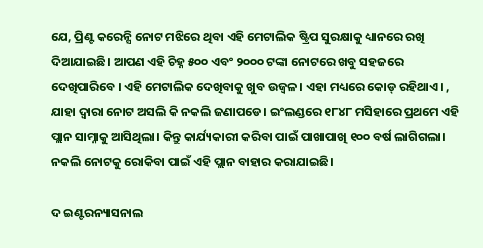ଯେ, ପ୍ରିଣ୍ଟ କରେନ୍ସି ନୋଟ ମଝିରେ ଥିବା ଏହି ମେଟାଲିକ ଷ୍ଟ୍ରିପ ସୁରକ୍ଷାକୁ ଧ୍ୟାନରେ ରଖି ଦିଆଯାଇଛି। ଆପଣ ଏହି ଚିହ୍ନ ୫୦୦ ଏବଂ ୨୦୦୦ ଟଙ୍କା ନୋଟରେ ଖବୁ ସହଜରେ ଦେଖିପାରିବେ । ଏହି ମେଟାଲିକ ଦେଖିବାକୁ ଖୁବ ଉଜ୍ୱଳ। ଏହା ମଧ୍ୟରେ କୋଡ୍‌ ରହିଥାଏ। , ଯାହା ଦ୍ୱାରା ନୋଟ ଅସଲି କି ନକଲି ଜଣାପଡେ। ଇଂଲଣ୍ଡରେ ୧୮୪୮ ମସିହାରେ ପ୍ରଥମେ ଏହି ପ୍ଲାନ ସାମ୍ନାକୁ ଆସିଥିଲା। କିନ୍ତୁ କାର୍ଯ୍ୟକାରୀ କରିବା ପାଇଁ ପାଖାପାଖି ୧୦୦ ବର୍ଷ ଲାଗିଗଲା। ନକଲି ନୋଟକୁ ରୋକିବା ପାଇଁ ଏହି ପ୍ଲାନ ବାହାର କରାଯାଇଛି।

ଦ ଇଣ୍ଟରନ୍ୟାସନାଲ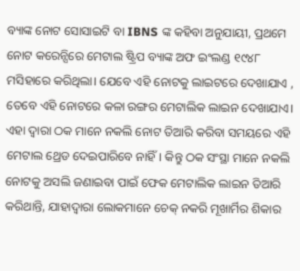ବ୍ୟାଙ୍କ ନୋଟ ସୋସାଇଟି ବା IBNS ଙ୍କ କହିବା ଅନୁଯାୟୀ, ପ୍ରଥମେ ନୋଟ କରେନ୍ସିରେ ମେଟାଲ ଷ୍ଟ୍ରିପ ବ୍ୟାଙ୍କ ଅଫ ଇଂଲଣ୍ଡ ୧୯୪୮ ମସିହାରେ କରିଥିଲା। ଯେବେ ଏହି ନୋଟକୁ ଲାଇଟରେ ଦେଖାଯାଏ , ତେବେ ଏହି ନୋଟରେ କଳା ରଙ୍ଗର ମେଟାଲିକ ଲାଇନ ଦେଖାଯାଏ। ଏହା ଦ୍ୱାରା ଠକ ମାନେ ନକଲି ନୋଟ ତିଆରି କରିବା ସମୟରେ ଏହି ମେଟାଲ ଥ୍ରେଡ ଦେଇପାରିବେ ନାହିଁ। କିନ୍ତୁ ଠକ ସଂସ୍ଥା ମାନେ ନକଲି ନୋଟକୁ ଅସଲି ଜଣାଇବା ପାଇଁ ଫେକ ମେଟାଲିକ ଲାଇନ ତିଆରି କରିଥାନ୍ତି, ଯାହାଦ୍ୱାରା ଲୋକମାନେ ଚେକ୍‌ ନକରି ମୂଖାର୍ମିର ଶିକାର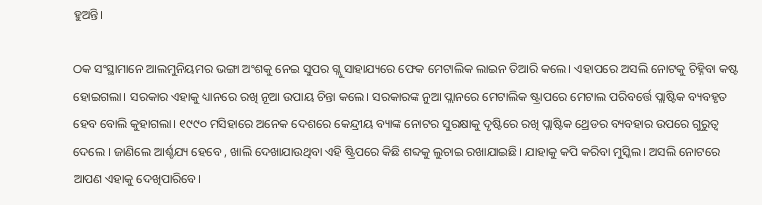ହୁଅନ୍ତି।

ଠକ ସଂସ୍ଥାମାନେ ଆଲମୁନିୟମର ଭଙ୍ଗା ଅଂଶକୁ ନେଇ ସୁପର ଗ୍ଲୁ ସାହାଯ୍ୟରେ ଫେକ ମେଟାଲିକ ଲାଇନ ତିଆରି କଲେ। ଏହାପରେ ଅସଲି ନୋଟକୁ ଚିହ୍ନିବା କଷ୍ଟ ହୋଇଗଲା। ସରକାର ଏହାକୁ ଧ୍ୟାନରେ ରଖି ନୂଆ ଉପାୟ ଚିନ୍ତା କଲେ। ସରକାରଙ୍କ ନୁଆ ପ୍ଲାନରେ ମେଟାଲିକ ଷ୍ଟ୍ରାପରେ ମେଟାଲ ପରିବର୍ତ୍ତେ ପ୍ଲାଷ୍ଟିକ ବ୍ୟବହୃତ ହେବ ବୋଲି କୁହାଗଲା। ୧୯୯୦ ମସିହାରେ ଅନେକ ଦେଶରେ କେନ୍ଦ୍ରୀୟ ବ୍ୟାଙ୍କ ନୋଟର ସୁରକ୍ଷାକୁ ଦୃଷ୍ଟିରେ ରଖି ପ୍ଲାଷ୍ଟିକ ଥ୍ରେଡର ବ୍ୟବହାର ଉପରେ ଗୁରୁତ୍ୱ ଦେଲେ । ଜାଣିଲେ ଆର୍ଶ୍ଚଯ୍ୟ ହେବେ , ଖାଲି ଦେଖାଯାଉଥିବା ଏହି ଷ୍ଟ୍ରିପରେ କିଛି ଶବ୍ଦକୁ ଲୁଚାଇ ରଖାଯାଇଛି। ଯାହାକୁ କପି କରିବା ମୁସ୍କିଲ। ଅସଲି ନୋଟରେ ଆପଣ ଏହାକୁ ଦେଖିପାରିବେ।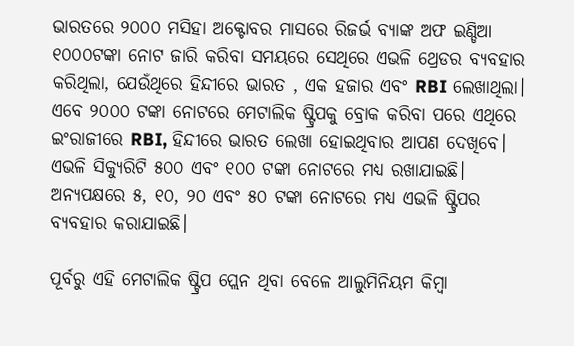ଭାରତରେ ୨୦୦୦ ମସିହା ଅକ୍ଟୋବର ମାସରେ ରିଜର୍ଭ ବ୍ୟାଙ୍କ ଅଫ ଇଣ୍ଡିଆ ୧୦୦୦ଟଙ୍କା ନୋଟ ଜାରି କରିବା ସମୟରେ ସେଥିରେ ଏଭଳି ଥ୍ରେଡର ବ୍ୟବହାର କରିଥିଲା, ଯେଉଁଥିରେ ହିନ୍ଦୀରେ ଭାରତ , ଏକ ହଜାର ଏବଂ RBI ଲେଖାଥିଲା। ଏବେ ୨୦୦୦ ଟଙ୍କା ନୋଟରେ ମେଟାଲିକ ଷ୍ଟ୍ରିପକୁ ବ୍ରୋକ କରିବା ପରେ ଏଥିରେ ଇଂରାଜୀରେ RBI, ହିନ୍ଦୀରେ ଭାରତ ଲେଖା ହୋଇଥିବାର ଆପଣ ଦେଖିବେ। ଏଭଳି ସିକ୍ୟୁରିଟି ୫୦୦ ଏବଂ ୧୦୦ ଟଙ୍କା ନୋଟରେ ମଧ୍ୟ ରଖାଯାଇଛି। ଅନ୍ୟପକ୍ଷରେ ୫, ୧୦, ୨୦ ଏବଂ ୫୦ ଟଙ୍କା ନୋଟରେ ମଧ୍ୟ ଏଭଳି ଷ୍ଟ୍ରିପର ବ୍ୟବହାର କରାଯାଇଛି।

ପୂର୍ବରୁ ଏହି ମେଟାଲିକ ଷ୍ଟ୍ରିପ ପ୍ଲେନ ଥିବା ବେଳେ ଆଲୁମିନିୟମ କିମ୍ବା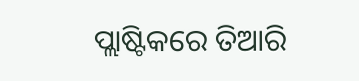ପ୍ଲାଷ୍ଟିକରେ ତିଆରି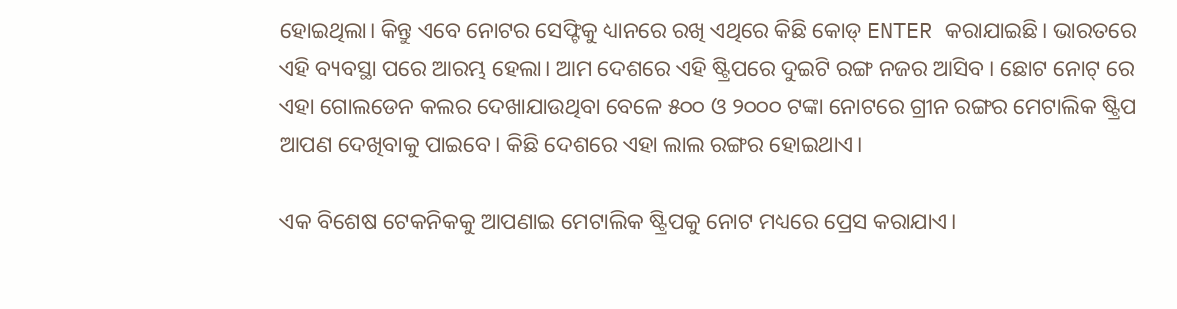ହୋଇଥିଲା। କିନ୍ତୁ ଏବେ ନୋଟର ସେଫ୍ଟିକୁ ଧ୍ୟାନରେ ରଖି ଏଥିରେ କିଛି କୋଡ୍‌ ENTER କରାଯାଇଛି। ଭାରତରେ ଏହି ବ୍ୟବସ୍ଥା ପରେ ଆରମ୍ଭ ହେଲା। ଆମ ଦେଶରେ ଏହି ଷ୍ଟ୍ରିପରେ ଦୁଇଟି ରଙ୍ଗ ନଜର ଆସିବ । ଛୋଟ ନୋଟ୍‌ ରେ ଏହା ଗୋଲଡେନ କଲର ଦେଖାଯାଉଥିବା ବେଳେ ୫୦୦ ଓ ୨୦୦୦ ଟଙ୍କା ନୋଟରେ ଗ୍ରୀନ ରଙ୍ଗର ମେଟାଲିକ ଷ୍ଟ୍ରିପ ଆପଣ ଦେଖିବାକୁ ପାଇବେ। କିଛି ଦେଶରେ ଏହା ଲାଲ ରଙ୍ଗର ହୋଇଥାଏ।

ଏକ ବିଶେଷ ଟେକନିକକୁ ଆପଣାଇ ମେଟାଲିକ ଷ୍ଟ୍ରିପକୁ ନୋଟ ମଧ୍ୟରେ ପ୍ରେସ କରାଯାଏ।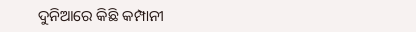ଦୁନିଆରେ କିଛି କମ୍ପାନୀ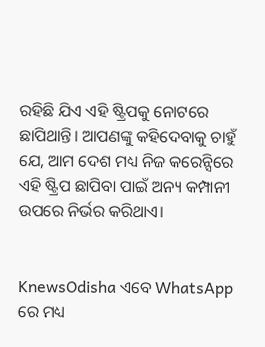ରହିଛି ଯିଏ ଏହି ଷ୍ଟ୍ରିପକୁ ନୋଟରେ ଛାପିଥାନ୍ତି। ଆପଣଙ୍କୁ କହିଦେବାକୁ ଚାହୁଁ ଯେ, ଆମ ଦେଶ ମଧ୍ୟ ନିଜ କରେନ୍ସିରେ ଏହି ଷ୍ଟ୍ରିପ ଛାପିବା ପାଇଁ ଅନ୍ୟ କମ୍ପାନୀ ଉପରେ ନିର୍ଭର କରିଥାଏ।


KnewsOdisha ଏବେ WhatsApp ରେ ମଧ୍ୟ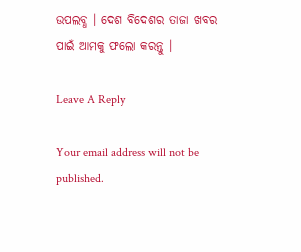ଉପଲବ୍ଧ । ଦେଶ ବିଦେଶର ତାଜା ଖବର ପାଇଁ ଆମକୁ ଫଲୋ କରନ୍ତୁ ।

Leave A Reply

Your email address will not be published.